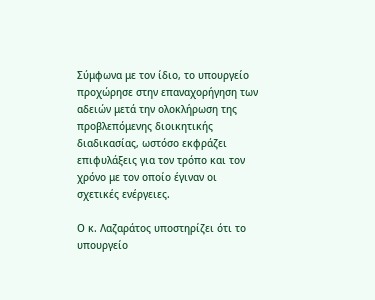Σύμφωνα με τον ίδιο, το υπουργείο προχώρησε στην επαναχορήγηση των αδειών μετά την ολοκλήρωση της προβλεπόμενης διοικητικής διαδικασίας, ωστόσο εκφράζει επιφυλάξεις για τον τρόπο και τον χρόνο με τον οποίο έγιναν οι σχετικές ενέργειες.

Ο κ. Λαζαράτος υποστηρίζει ότι το υπουργείο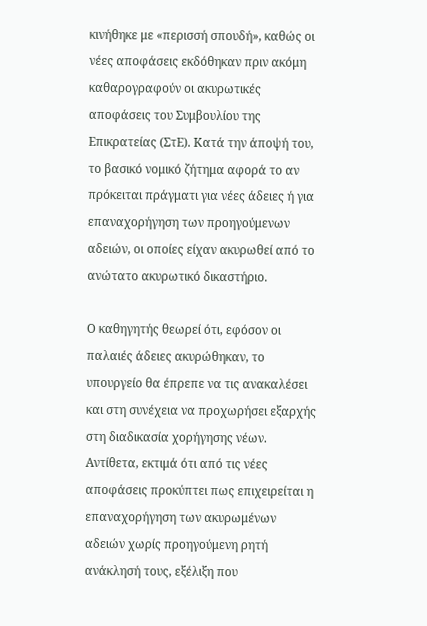κινήθηκε με «περισσή σπουδή», καθώς οι νέες αποφάσεις εκδόθηκαν πριν ακόμη καθαρογραφούν οι ακυρωτικές αποφάσεις του Συμβουλίου της Επικρατείας (ΣτΕ). Κατά την άποψή του, το βασικό νομικό ζήτημα αφορά το αν πρόκειται πράγματι για νέες άδειες ή για επαναχορήγηση των προηγούμενων αδειών, οι οποίες είχαν ακυρωθεί από το ανώτατο ακυρωτικό δικαστήριο.

Ο καθηγητής θεωρεί ότι, εφόσον οι παλαιές άδειες ακυρώθηκαν, το υπουργείο θα έπρεπε να τις ανακαλέσει και στη συνέχεια να προχωρήσει εξαρχής στη διαδικασία χορήγησης νέων. Αντίθετα, εκτιμά ότι από τις νέες αποφάσεις προκύπτει πως επιχειρείται η επαναχορήγηση των ακυρωμένων αδειών χωρίς προηγούμενη ρητή ανάκλησή τους, εξέλιξη που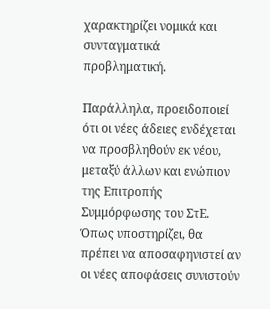χαρακτηρίζει νομικά και συνταγματικά προβληματική.

Παράλληλα, προειδοποιεί ότι οι νέες άδειες ενδέχεται να προσβληθούν εκ νέου, μεταξύ άλλων και ενώπιον της Επιτροπής Συμμόρφωσης του ΣτΕ. Όπως υποστηρίζει, θα πρέπει να αποσαφηνιστεί αν οι νέες αποφάσεις συνιστούν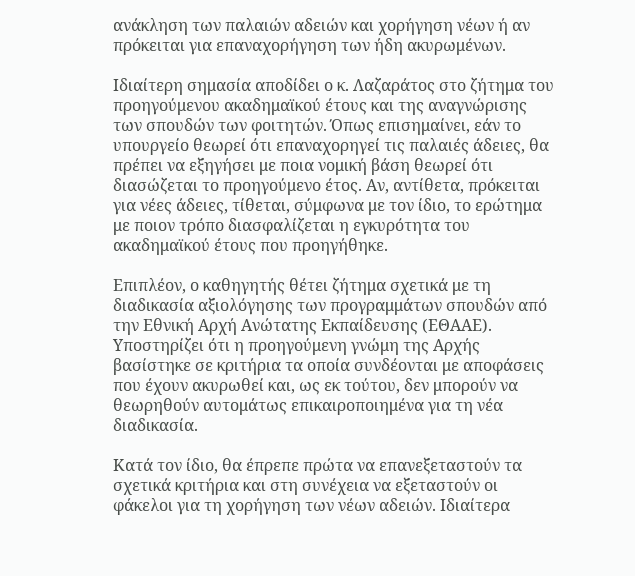ανάκληση των παλαιών αδειών και χορήγηση νέων ή αν πρόκειται για επαναχορήγηση των ήδη ακυρωμένων.

Ιδιαίτερη σημασία αποδίδει ο κ. Λαζαράτος στο ζήτημα του προηγούμενου ακαδημαϊκού έτους και της αναγνώρισης των σπουδών των φοιτητών. Όπως επισημαίνει, εάν το υπουργείο θεωρεί ότι επαναχορηγεί τις παλαιές άδειες, θα πρέπει να εξηγήσει με ποια νομική βάση θεωρεί ότι διασώζεται το προηγούμενο έτος. Αν, αντίθετα, πρόκειται για νέες άδειες, τίθεται, σύμφωνα με τον ίδιο, το ερώτημα με ποιον τρόπο διασφαλίζεται η εγκυρότητα του ακαδημαϊκού έτους που προηγήθηκε.

Επιπλέον, ο καθηγητής θέτει ζήτημα σχετικά με τη διαδικασία αξιολόγησης των προγραμμάτων σπουδών από την Εθνική Αρχή Ανώτατης Εκπαίδευσης (ΕΘΑΑΕ). Υποστηρίζει ότι η προηγούμενη γνώμη της Αρχής βασίστηκε σε κριτήρια τα οποία συνδέονται με αποφάσεις που έχουν ακυρωθεί και, ως εκ τούτου, δεν μπορούν να θεωρηθούν αυτομάτως επικαιροποιημένα για τη νέα διαδικασία.

Κατά τον ίδιο, θα έπρεπε πρώτα να επανεξεταστούν τα σχετικά κριτήρια και στη συνέχεια να εξεταστούν οι φάκελοι για τη χορήγηση των νέων αδειών. Ιδιαίτερα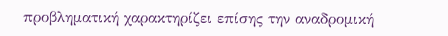προβληματική χαρακτηρίζει επίσης την αναδρομική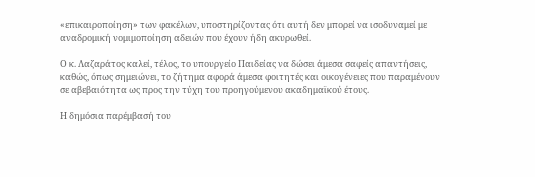«επικαιροποίηση» των φακέλων, υποστηρίζοντας ότι αυτή δεν μπορεί να ισοδυναμεί με αναδρομική νομιμοποίηση αδειών που έχουν ήδη ακυρωθεί.

Ο κ. Λαζαράτος καλεί, τέλος, το υπουργείο Παιδείας να δώσει άμεσα σαφείς απαντήσεις, καθώς, όπως σημειώνει, το ζήτημα αφορά άμεσα φοιτητές και οικογένειες που παραμένουν σε αβεβαιότητα ως προς την τύχη του προηγούμενου ακαδημαϊκού έτους.

Η δημόσια παρέμβασή του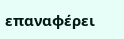επαναφέρει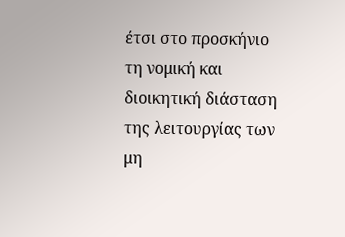έτσι στο προσκήνιο τη νομική και διοικητική διάσταση της λειτουργίας των μη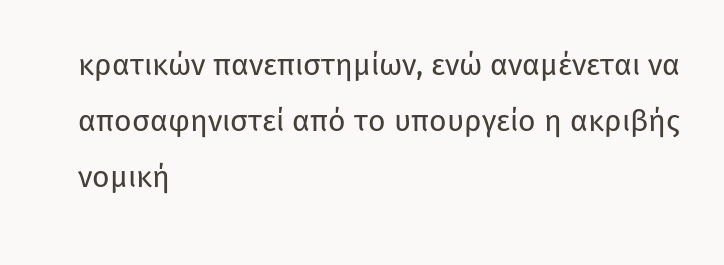κρατικών πανεπιστημίων, ενώ αναμένεται να αποσαφηνιστεί από το υπουργείο η ακριβής νομική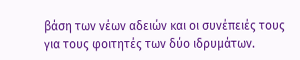βάση των νέων αδειών και οι συνέπειές τους για τους φοιτητές των δύο ιδρυμάτων.